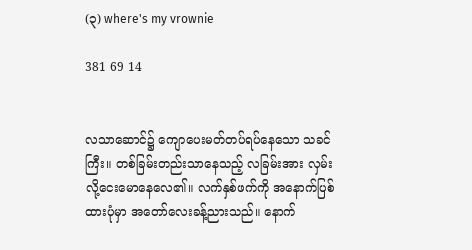(၃) where's my vrownie

381 69 14


လသာဆောင်၌ ကျောပေးမတ်တပ်ရပ်နေသော သခင်ကြီး။ တစ်ခြမ်းတည်းသာနေသည့် လခြမ်းအား လှမ်းလို့ငေးမောနေလေ၏။ လက်နှစ်ဖက်ကို အနောက်ပြစ်ထားပုံမှာ အတော်လေးခန့်ညားသည်။ နောက်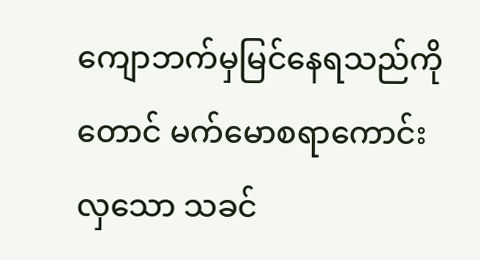ကျောဘက်မှမြင်နေရသည်ကိုတောင် မက်မောစရာကောင်းလှသော သခင်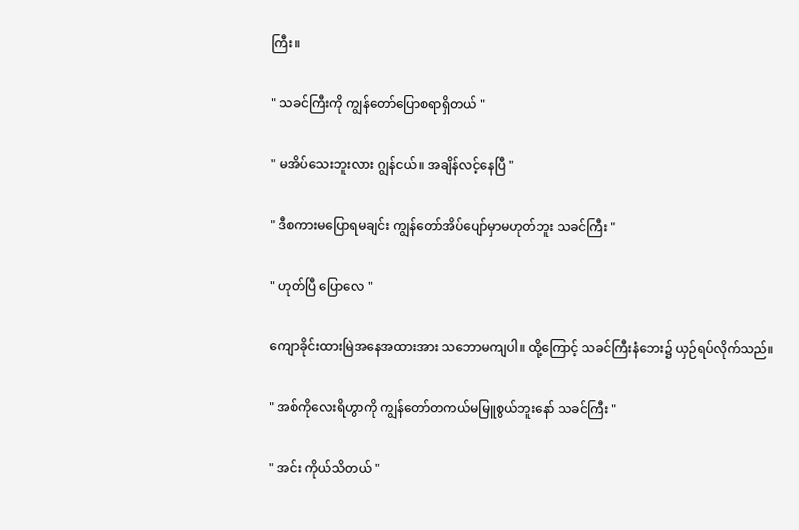ကြီး။

" သခင်ကြီးကို ကျွန်တော်ပြောစရာရှိတယ် "

" မအိပ်သေးဘူးလား ဂျွန်ငယ်။ အချိန်လင့်နေပြီ "

" ဒီစကားမပြောရမချင်း ကျွန်တော်အိပ်ပျော်မှာမဟုတ်ဘူး သခင်ကြီး "

" ဟုတ်ပြီ ပြောလေ "

ကျောခိုင်းထားမြဲအနေအထားအား သဘောမကျပါ။ ထို့ကြောင့် သခင်ကြီးနံဘေး၌ ယှဉ်ရပ်လိုက်သည်။

" အစ်ကိုလေးရိဟွာကို ကျွန်တော်တကယ်မမြူစွယ်ဘူးနော် သခင်ကြီး "

" အင်း ကိုယ်သိတယ် "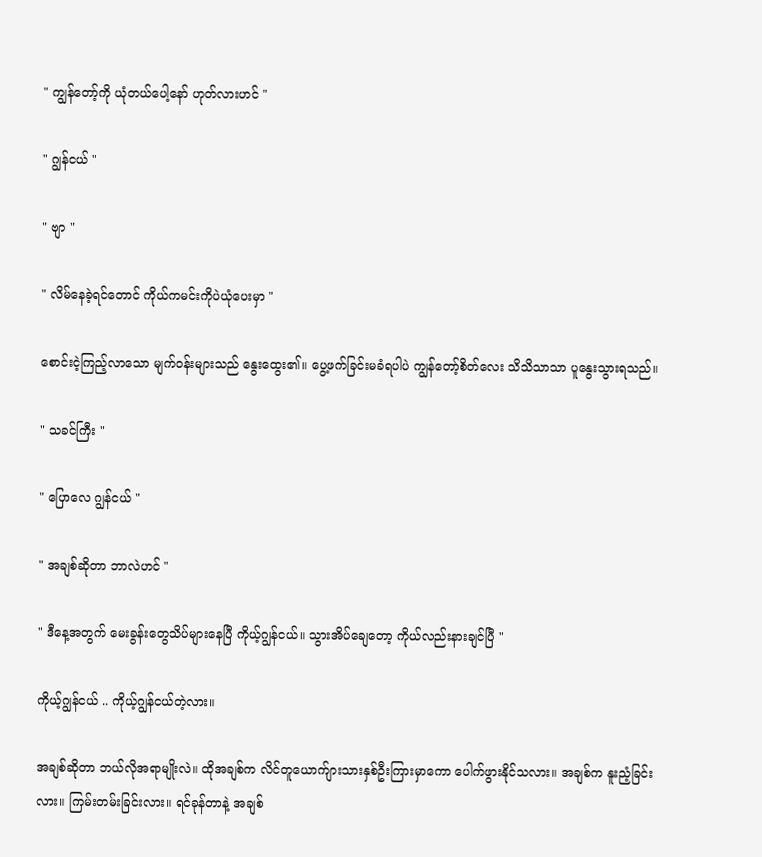" ကျွန်တော့်ကို ယုံတယ်ပေါ့နော် ဟုတ်လားဟင် "

" ဂျွန်ငယ် "

" ဗျာ "

" လိမ်နေခဲ့ရင်တောင် ကိုယ်ကမင်းကိုပဲယုံပေးမှာ "

စောင်းငဲ့ကြည့်လာသော မျက်ဝန်းများသည် နွေးထွေး၏။ ပွေ့ဖက်ခြင်းမခံရပါပဲ ကျွန်တော့်စိတ်လေး သိသိသာသာ ပူနွေးသွားရသည်။

" သခင်ကြီး "

" ပြောလေ ဂျွန်ငယ် "

" အချစ်ဆိုတာ ဘာလဲဟင် "

" ဒီနေ့အတွက် မေးခွန်းတွေသိပ်များနေပြီ ကိုယ့်ဂျွန်ငယ်။ သွားအိပ်ချေတော့ ကိုယ်လည်းနားချင်ပြီ "

ကိုယ့်ဂျွန်ငယ် .. ကိုယ့်ဂျွန်ငယ်တဲ့လား။

အချစ်ဆိုတာ ဘယ်လိုအရာမျိုးလဲ။ ထိုအချစ်က လိင်တူယောက်ျားသားနှစ်ဦးကြားမှာကော ပေါက်ဖွားနိုင်သလား။ အချစ်က နူးညံ့ခြင်းလား။ ကြမ်းတမ်းခြင်းလား။ ရင်ခုန်တာနဲ့ အချစ်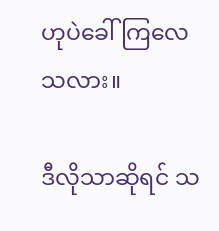ဟုပဲခေါ်ကြလေသလား။

ဒီလိုသာဆိုရင် သ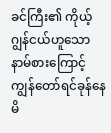ခင်ကြီး၏ ကိုယ့်ဂျွန်ငယ်ဟူသော နာမ်စားကြောင့် ကျွန်တော်‌ရင်ခုန်နေမိ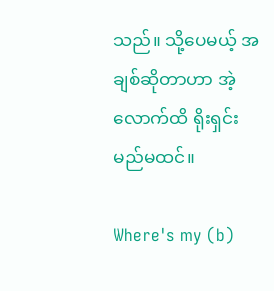သည်။ သို့ပေမယ့် အချစ်ဆိုတာဟာ အဲ့လောက်ထိ ရိုးရှင်းမည်မထင်။

Where's my (b)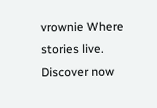vrownie Where stories live. Discover now